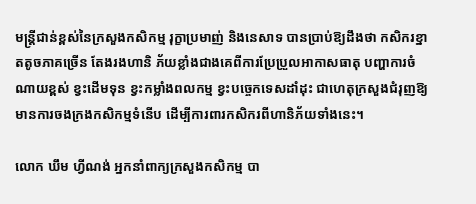មន្ត្រីជាន់ខ្ពស់នៃក្រសួងកសិកម្ម រុក្ខាប្រមាញ់ និងនេសាទ បានប្រាប់ឱ្យដឹងថា កសិករខ្នាតតូចភាគច្រើន តែងរងហានិ ភ័យខ្លាំងជាងគេពីការប្រែប្រួលអាកាសធាតុ បញ្ហាការចំណាយខ្ពស់ ខ្វះដើមទុន ខ្វះកម្លាំងពលកម្ម ខ្វះបច្ចេកទេសដាំដុះ ជាហេតុក្រសួងជំរុញឱ្យមានការចងក្រងកសិកម្មទំនើប ដើម្បីការពារកសិករពីហានិភ័យទាំងនេះ។

លោក ឃឹម ហ្វីណង់ អ្នកនាំពាក្យក្រសួងកសិកម្ម បា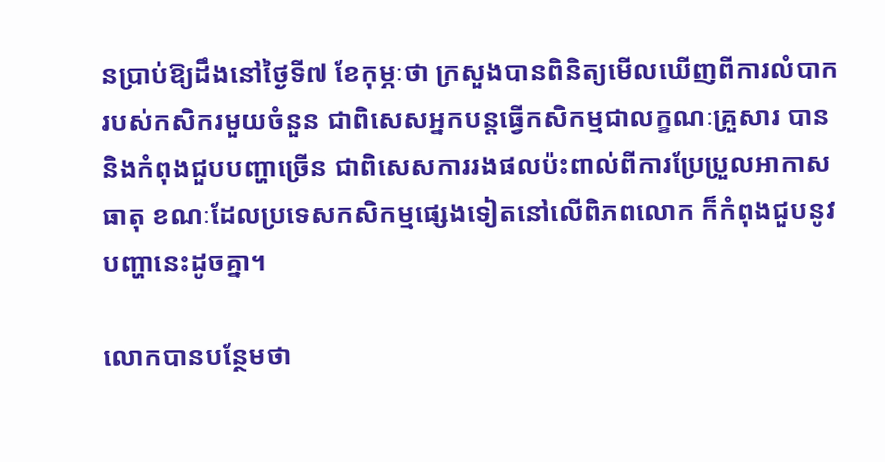នប្រាប់ឱ្យដឹងនៅថ្ងៃទី៧ ខែកុម្ភៈថា ក្រសួងបានពិនិត្យមើលឃើញពីការលំបាករបស់កសិករមួយចំនួន ជាពិសេសអ្នកបន្តធ្វើកសិកម្មជាលក្ខណៈគ្រួសារ បាននិងកំពុងជួបបញ្ហាច្រើន ជាពិសេសការរងផលប៉ះពាល់ពីការប្រែប្រួលអាកាសធាតុ ខណៈដែលប្រទេសកសិកម្មផ្សេងទៀតនៅលើពិភពលោក ក៏កំពុងជួបនូវបញ្ហានេះដូចគ្នា។

លោកបានបន្ថែមថា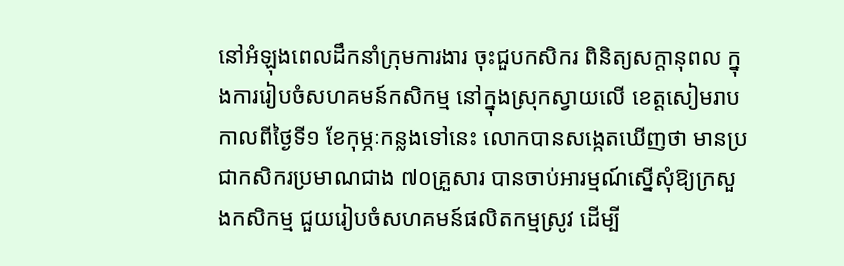នៅអំឡុងពេលដឹកនាំក្រុមការងារ ចុះជួបកសិករ ពិនិត្យសក្តានុពល ក្នុងការរៀបចំសហគមន៍កសិកម្ម នៅក្នុងស្រុកស្វាយលើ ខេត្តសៀមរាប កាលពីថ្ងៃទី១ ខែកុម្ភៈកន្លងទៅនេះ លោកបានសង្កេតឃើញថា មានប្រជាកសិករប្រមាណជាង ៧០គ្រួសារ បានចាប់អារម្មណ៍ស្នើសុំឱ្យក្រសួងកសិកម្ម ជួយរៀបចំសហគមន៍ផលិតកម្មស្រូវ ដើម្បី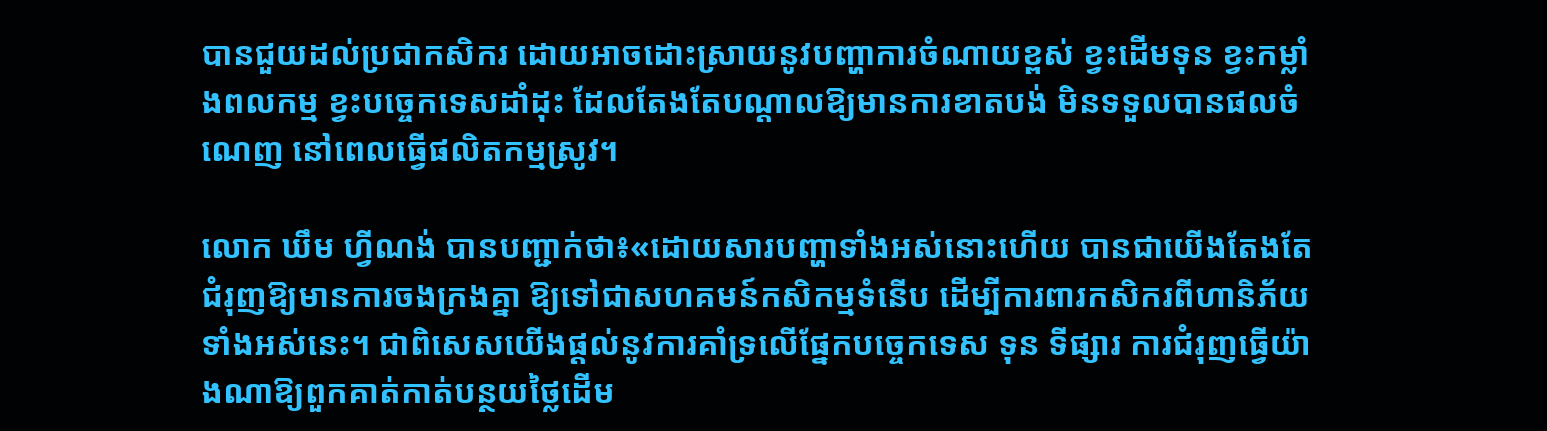បានជួយដល់ប្រជាកសិករ ដោយអាចដោះស្រាយនូវបញ្ហាការចំណាយខ្ពស់ ខ្វះដើមទុន ខ្វះកម្លាំងពលកម្ម ខ្វះបច្ចេកទេសដាំដុះ ដែលតែងតែបណ្តាលឱ្យមានការខាតបង់ មិនទទួលបានផលចំណេញ នៅពេលធ្វើផលិតកម្មស្រូវ។

លោក ឃឹម ហ្វីណង់ បានបញ្ជាក់ថា៖«ដោយសារបញ្ហាទាំងអស់នោះហើយ បានជាយើងតែងតែជំរុញឱ្យមានការចងក្រងគ្នា ឱ្យទៅជាសហគមន៍កសិកម្មទំនើប ដើម្បីការពារកសិករពីហានិភ័យទាំងអស់នេះ។ ជាពិសេសយើងផ្តល់នូវការគាំទ្រលើផ្នែកបច្ចេកទេស ទុន ទីផ្សារ ការជំរុញធ្វើយ៉ាងណាឱ្យពួកគាត់កាត់បន្ថយថ្លៃដើម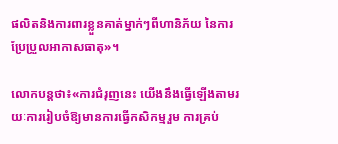ផលិតនិងការពារខ្លួនគាត់ម្នាក់ៗពីហានិភ័យ នៃការប្រែប្រួលអាកាសធាតុ»។

លោកបន្តថា៖«ការជំរុញនេះ យើងនឹងធ្វើឡើងតាមរយៈការរៀបចំឱ្យមានការធ្វើកសិកម្មរួម ការគ្រប់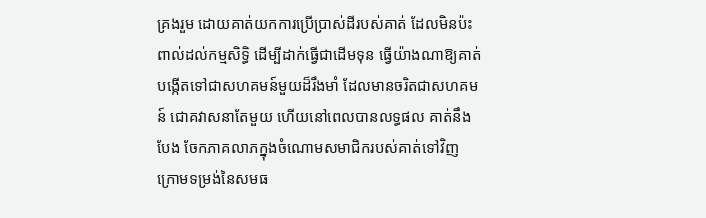គ្រងរួម ដោយគាត់យកការប្រើប្រាស់ដីរបស់គាត់ ដែលមិនប៉ះពាល់ដល់កម្មសិទ្ធិ ដើម្បីដាក់ធ្វើជាដើមទុន ធ្វើយ៉ាងណាឱ្យគាត់បង្កើតទៅជាសហគមន៍មួយដ៏រឹងមាំ ដែលមានចរិតជាសហគមន៍ ជោគវាសនាតែមួយ ហើយនៅពេលបានលទ្ធផល គាត់នឹងបែង ចែកភាគលាភក្នុងចំណោមសមាជិករបស់គាត់ទៅវិញ ក្រោមទម្រង់នៃសមធ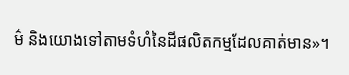ម៌ និងយោងទៅតាមទំហំនៃដីផលិតកម្មដែលគាត់មាន»។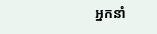អ្នកនាំ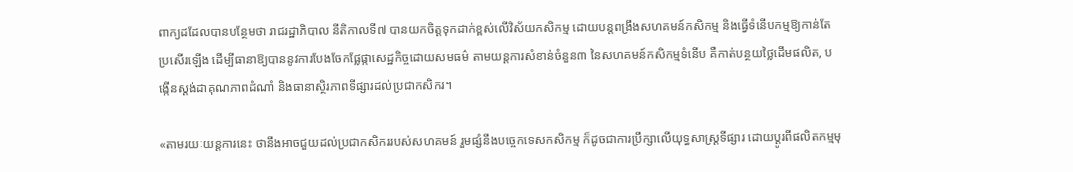ពាក្យដដែលបានបន្ថែមថា រាជរដ្ឋាភិបាល នីតិកាលទី៧ បានយកចិត្តទុកដាក់ខ្ពស់លើវិស័យកសិកម្ម ដោយបន្តពង្រឹងសហគមន៍កសិកម្ម និងធ្វើទំនើបកម្មឱ្យកាន់តែប្រសើរឡើង ដើម្បីធានាឱ្យបាននូវការបែងចែកផ្លែផ្កាសេដ្ឋកិច្ចដោយសមធម៌ តាមយន្តការសំខាន់ចំនួន៣ នៃសហគមន៍កសិកម្មទំនើប គឺកាត់បន្ថយថ្លៃដើមផលិត, បង្កើនស្តង់ដាគុណភាពដំណាំ និងធានាស្ថិរភាពទីផ្សារដល់ប្រជាកសិករ។

«តាមរយៈយន្តការនេះ ថានឹងអាចជួយដល់ប្រជាកសិកររបស់សហគមន៍ រួមផ្សំនឹងបច្ចេកទេសកសិកម្ម ក៏ដូចជាការប្រឹក្សាលើយុទ្ធសាស្ត្រទីផ្សារ ដោយប្តូរពីផលិតកម្មមុ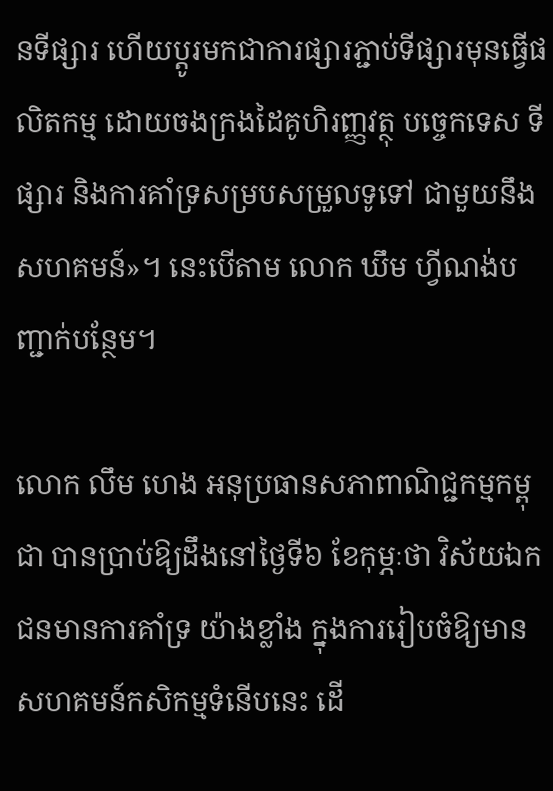នទីផ្សារ ហើយប្តូរមកជាការផ្សារភ្ជាប់ទីផ្សារមុនធ្វើផលិតកម្ម ដោយចងក្រងដៃគូហិរញ្ញវត្ថុ បច្ចេកទេស ទីផ្សារ និងការគាំទ្រសម្របសម្រួលទូទៅ ជាមួយនឹងសហគមន៍»។ នេះបើតាម លោក ឃឹម ហ្វីណង់បញ្ជាក់បន្ថែម។

លោក លឹម ហេង អនុប្រធានសភាពាណិជ្ជកម្មកម្ពុជា បានប្រាប់ឱ្យដឹងនៅថ្ងៃទី៦ ខែកុម្ភៈថា វិស័យឯកជនមានការគាំទ្រ យ៉ាងខ្លាំង ក្នុងការរៀបចំឱ្យមានសហគមន៍កសិកម្មទំនើបនេះ ដើ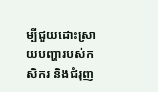ម្បីជួយដោះស្រាយបញ្ហារបស់កសិករ និងជំរុញ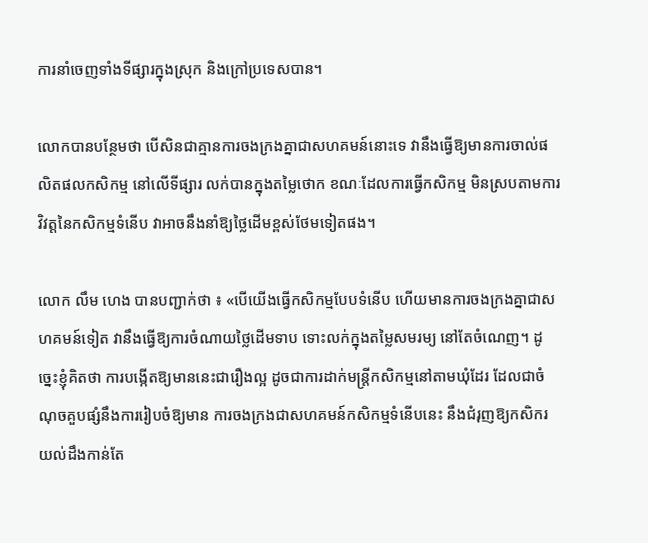ការនាំចេញទាំងទីផ្សារក្នុងស្រុក និងក្រៅប្រទេសបាន។

លោកបានបន្ថែមថា បើសិនជាគ្មានការចងក្រងគ្នាជាសហគមន៍នោះទេ វានឹងធ្វើឱ្យមានការចាល់ផលិតផលកសិកម្ម នៅលើទីផ្សារ លក់បានក្នុងតម្លៃថោក ខណៈដែលការធ្វើកសិកម្ម មិនស្របតាមការវិវត្តនៃកសិកម្មទំនើប វាអាចនឹងនាំឱ្យថ្លៃដើមខ្ពស់ថែមទៀតផង។

លោក លឹម ហេង បានបញ្ជាក់ថា ៖ «បើយើងធ្វើកសិកម្មបែបទំនើប ហើយមានការចងក្រងគ្នាជាសហគមន៍ទៀត វានឹងធ្វើឱ្យការចំណាយថ្លៃដើមទាប ទោះលក់ក្នុងតម្លៃសមរម្យ នៅតែចំណេញ។ ដូច្នេះខ្ញុំគិតថា ការបង្កើតឱ្យមាននេះជារឿងល្អ ដូចជាការដាក់មន្ត្រីកសិកម្មនៅតាមឃុំដែរ ដែលជាចំណុចគួបផ្សំនឹងការរៀបចំឱ្យមាន ការចងក្រងជាសហគមន៍កសិកម្មទំនើបនេះ នឹងជំរុញឱ្យកសិករយល់ដឹងកាន់តែ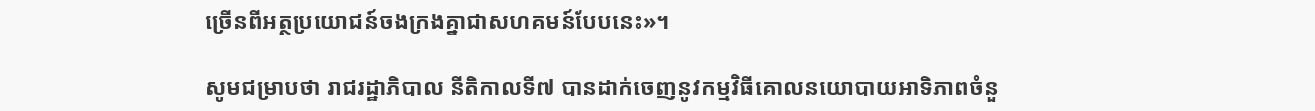ច្រើនពីអត្ថប្រយោជន៍ចងក្រងគ្នាជាសហគមន៍បែបនេះ»។

សូមជម្រាបថា រាជរដ្ឋាភិបាល នីតិកាលទី៧ បានដាក់ចេញនូវកម្មវិធីគោលនយោបាយអាទិភាពចំនួ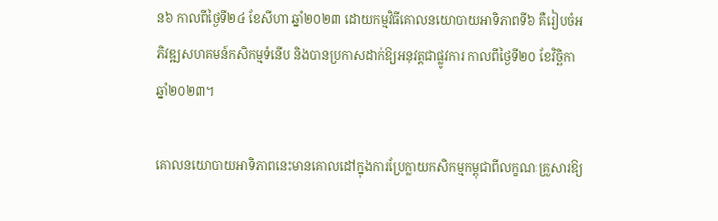ន៦ កាលពីថ្ងៃទី២៤ ខែសីហា ឆ្នាំ២០២៣ ដោយកម្មវិធីគោលនយោបាយអាទិភាពទី៦ គឺរៀបចំអភិវឌ្ឍសហគមន៍កសិកម្មទំនើប និងបានប្រកាសដាក់ឱ្យអនុវត្តជាផ្លូវការ កាលពីថ្ងៃទី២០ ខែវិច្ឆិកា ឆ្នាំ២០២៣។

គោលនយោបាយអាទិភាពនេះមានគោលដៅក្នុងការប្រែក្លាយកសិកម្មកម្ពុជាពីលក្ខណៈគ្រួសារឱ្យ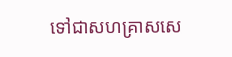ទៅជាសហគ្រាសសេ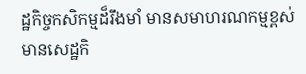ដ្ឋកិច្ចកសិកម្មដ៏រឹងមាំ មានសមាហរណកម្មខ្ពស់ មានសេដ្ឋកិ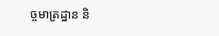ច្ចមាត្រដ្ឋាន និ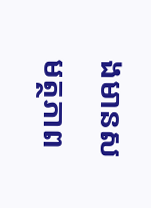ងមានសមត្ថភាព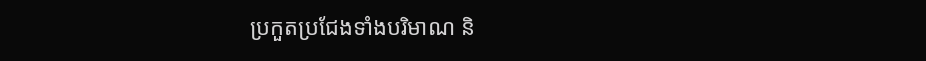ប្រកួតប្រជែងទាំងបរិមាណ និ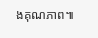ងគុណភាព៕